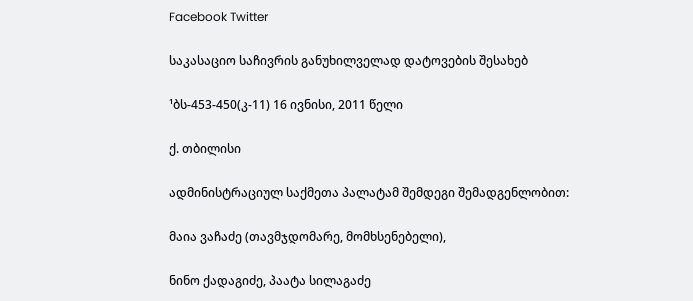Facebook Twitter

საკასაციო საჩივრის განუხილველად დატოვების შესახებ

¹ბს-453-450(კ-11) 16 ივნისი, 2011 წელი

ქ. თბილისი

ადმინისტრაციულ საქმეთა პალატამ შემდეგი შემადგენლობით:

მაია ვაჩაძე (თავმჯდომარე, მომხსენებელი),

ნინო ქადაგიძე, პაატა სილაგაძე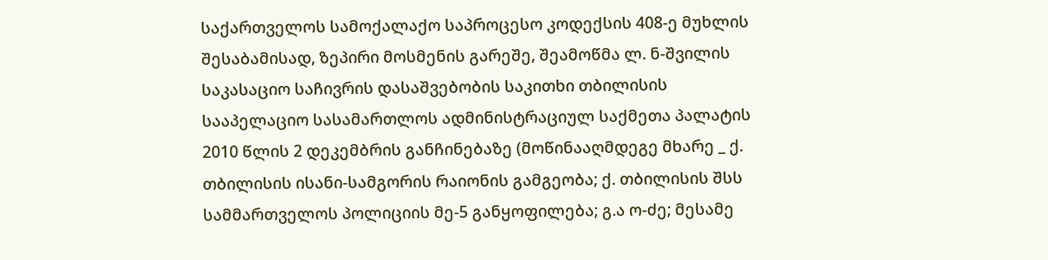საქართველოს სამოქალაქო საპროცესო კოდექსის 408-ე მუხლის შესაბამისად, ზეპირი მოსმენის გარეშე, შეამოწმა ლ. ნ-შვილის საკასაციო საჩივრის დასაშვებობის საკითხი თბილისის სააპელაციო სასამართლოს ადმინისტრაციულ საქმეთა პალატის 2010 წლის 2 დეკემბრის განჩინებაზე (მოწინააღმდეგე მხარე _ ქ. თბილისის ისანი-სამგორის რაიონის გამგეობა; ქ. თბილისის შსს სამმართველოს პოლიციის მე-5 განყოფილება; გ.ა ო-ძე; მესამე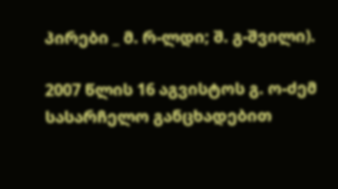პირები _ მ. რ-ლდი; შ. გ-შვილი).

2007 წლის 16 აგვისტოს გ. ო-ძემ სასარჩელო განცხადებით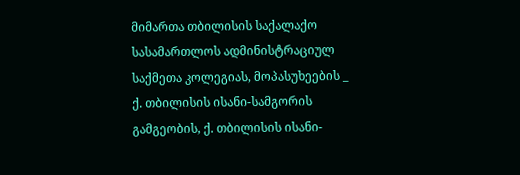მიმართა თბილისის საქალაქო სასამართლოს ადმინისტრაციულ საქმეთა კოლეგიას, მოპასუხეების _ ქ. თბილისის ისანი-სამგორის გამგეობის, ქ. თბილისის ისანი-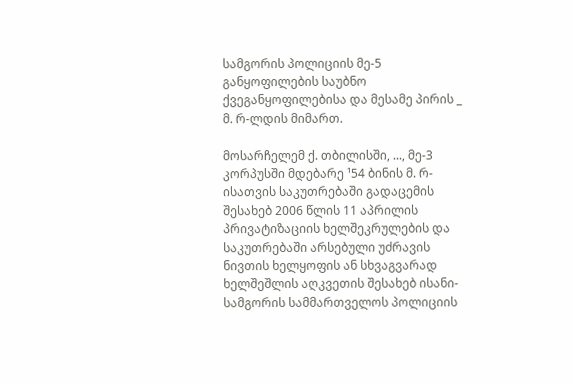სამგორის პოლიციის მე-5 განყოფილების საუბნო ქვეგანყოფილებისა და მესამე პირის _ მ. რ-ლდის მიმართ.

მოსარჩელემ ქ. თბილისში, ..., მე-3 კორპუსში მდებარე ¹54 ბინის მ. რ-ისათვის საკუთრებაში გადაცემის შესახებ 2006 წლის 11 აპრილის პრივატიზაციის ხელშეკრულების და საკუთრებაში არსებული უძრავის ნივთის ხელყოფის ან სხვაგვარად ხელშეშლის აღკვეთის შესახებ ისანი-სამგორის სამმართველოს პოლიციის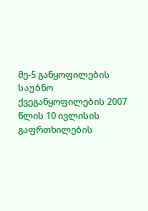მე-5 განყოფილების საუბნო ქვეგანყოფილების 2007 წლის 10 ივლისის გაფრთხილების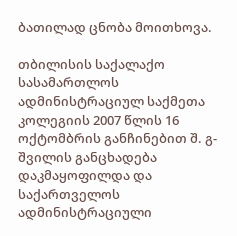ბათილად ცნობა მოითხოვა.

თბილისის საქალაქო სასამართლოს ადმინისტრაციულ საქმეთა კოლეგიის 2007 წლის 16 ოქტომბრის განჩინებით შ. გ-შვილის განცხადება დაკმაყოფილდა და საქართველოს ადმინისტრაციული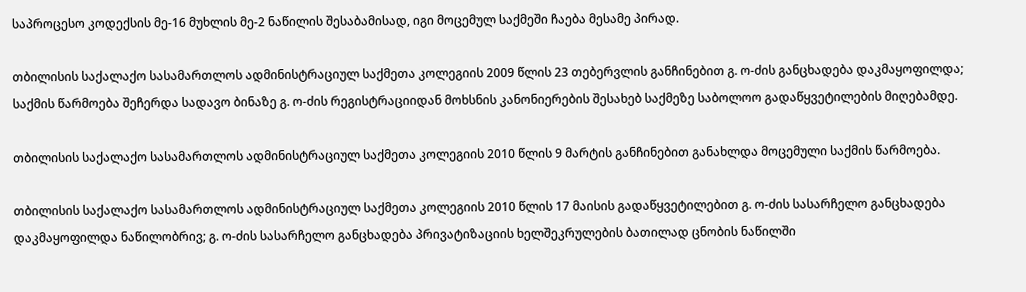საპროცესო კოდექსის მე-16 მუხლის მე-2 ნაწილის შესაბამისად, იგი მოცემულ საქმეში ჩაება მესამე პირად.

თბილისის საქალაქო სასამართლოს ადმინისტრაციულ საქმეთა კოლეგიის 2009 წლის 23 თებერვლის განჩინებით გ. ო-ძის განცხადება დაკმაყოფილდა; საქმის წარმოება შეჩერდა სადავო ბინაზე გ. ო-ძის რეგისტრაციიდან მოხსნის კანონიერების შესახებ საქმეზე საბოლოო გადაწყვეტილების მიღებამდე.

თბილისის საქალაქო სასამართლოს ადმინისტრაციულ საქმეთა კოლეგიის 2010 წლის 9 მარტის განჩინებით განახლდა მოცემული საქმის წარმოება.

თბილისის საქალაქო სასამართლოს ადმინისტრაციულ საქმეთა კოლეგიის 2010 წლის 17 მაისის გადაწყვეტილებით გ. ო-ძის სასარჩელო განცხადება დაკმაყოფილდა ნაწილობრივ; გ. ო-ძის სასარჩელო განცხადება პრივატიზაციის ხელშეკრულების ბათილად ცნობის ნაწილში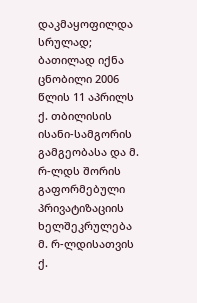დაკმაყოფილდა სრულად; ბათილად იქნა ცნობილი 2006 წლის 11 აპრილს ქ. თბილისის ისანი-სამგორის გამგეობასა და მ. რ-ლდს შორის გაფორმებული პრივატიზაციის ხელშეკრულება მ. რ-ლდისათვის ქ.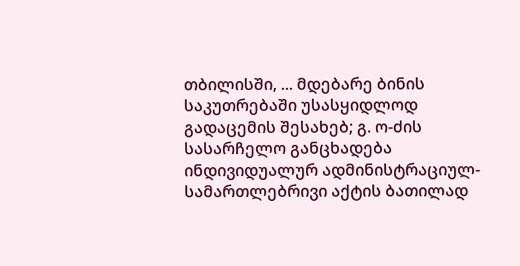თბილისში, ... მდებარე ბინის საკუთრებაში უსასყიდლოდ გადაცემის შესახებ; გ. ო-ძის სასარჩელო განცხადება ინდივიდუალურ ადმინისტრაციულ-სამართლებრივი აქტის ბათილად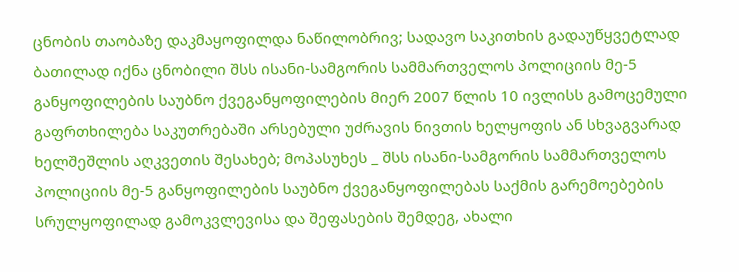ცნობის თაობაზე დაკმაყოფილდა ნაწილობრივ; სადავო საკითხის გადაუწყვეტლად ბათილად იქნა ცნობილი შსს ისანი-სამგორის სამმართველოს პოლიციის მე-5 განყოფილების საუბნო ქვეგანყოფილების მიერ 2007 წლის 10 ივლისს გამოცემული გაფრთხილება საკუთრებაში არსებული უძრავის ნივთის ხელყოფის ან სხვაგვარად ხელშეშლის აღკვეთის შესახებ; მოპასუხეს _ შსს ისანი-სამგორის სამმართველოს პოლიციის მე-5 განყოფილების საუბნო ქვეგანყოფილებას საქმის გარემოებების სრულყოფილად გამოკვლევისა და შეფასების შემდეგ, ახალი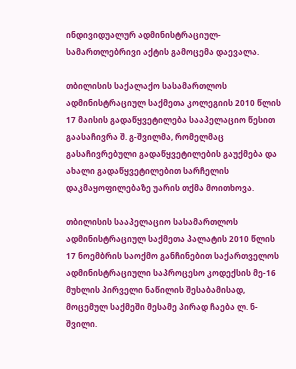ინდივიდუალურ ადმინისტრაციულ-სამართლებრივი აქტის გამოცემა დაევალა.

თბილისის საქალაქო სასამართლოს ადმინისტრაციულ საქმეთა კოლეგიის 2010 წლის 17 მაისის გადაწყვეტილება სააპელაციო წესით გაასაჩივრა შ. გ-შვილმა, რომელმაც გასაჩივრებული გადაწყვეტილების გაუქმება და ახალი გადაწყვეტილებით სარჩელის დაკმაყოფილებაზე უარის თქმა მოითხოვა.

თბილისის სააპელაციო სასამართლოს ადმინისტრაციულ საქმეთა პალატის 2010 წლის 17 ნოემბრის საოქმო განჩინებით საქართველოს ადმინისტრაციული საპროცესო კოდექსის მე-16 მუხლის პირველი ნაწილის შესაბამისად, მოცემულ საქმეში მესამე პირად ჩაება ლ. ნ-შვილი.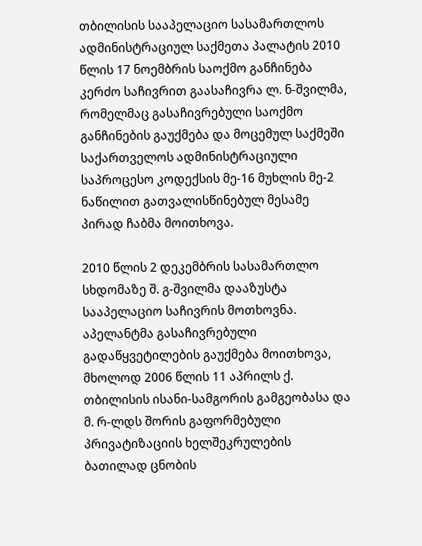თბილისის სააპელაციო სასამართლოს ადმინისტრაციულ საქმეთა პალატის 2010 წლის 17 ნოემბრის საოქმო განჩინება კერძო საჩივრით გაასაჩივრა ლ. ნ-შვილმა, რომელმაც გასაჩივრებული საოქმო განჩინების გაუქმება და მოცემულ საქმეში საქართველოს ადმინისტრაციული საპროცესო კოდექსის მე-16 მუხლის მე-2 ნაწილით გათვალისწინებულ მესამე პირად ჩაბმა მოითხოვა.

2010 წლის 2 დეკემბრის სასამართლო სხდომაზე შ. გ-შვილმა დააზუსტა სააპელაციო საჩივრის მოთხოვნა. აპელანტმა გასაჩივრებული გადაწყვეტილების გაუქმება მოითხოვა, მხოლოდ 2006 წლის 11 აპრილს ქ. თბილისის ისანი-სამგორის გამგეობასა და მ. რ-ლდს შორის გაფორმებული პრივატიზაციის ხელშეკრულების ბათილად ცნობის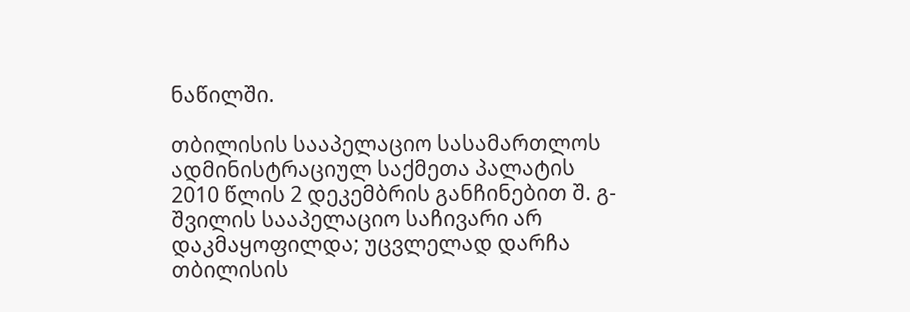ნაწილში.

თბილისის სააპელაციო სასამართლოს ადმინისტრაციულ საქმეთა პალატის 2010 წლის 2 დეკემბრის განჩინებით შ. გ-შვილის სააპელაციო საჩივარი არ დაკმაყოფილდა; უცვლელად დარჩა თბილისის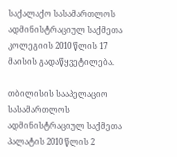საქალაქო სასამართლოს ადმინისტრაციულ საქმეთა კოლეგიის 2010 წლის 17 მაისის გადაწყვეტილება.

თბილისის სააპელაციო სასამართლოს ადმინისტრაციულ საქმეთა პალატის 2010 წლის 2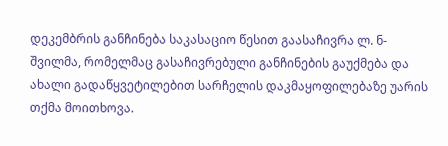დეკემბრის განჩინება საკასაციო წესით გაასაჩივრა ლ. ნ-შვილმა, რომელმაც გასაჩივრებული განჩინების გაუქმება და ახალი გადაწყვეტილებით სარჩელის დაკმაყოფილებაზე უარის თქმა მოითხოვა.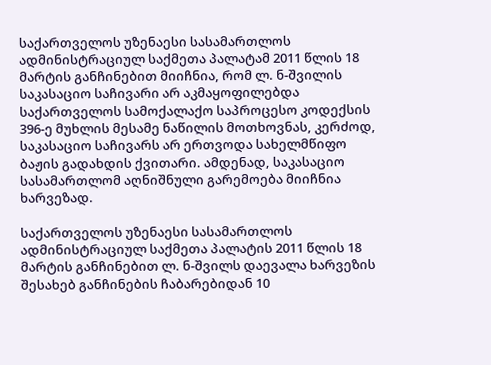საქართველოს უზენაესი სასამართლოს ადმინისტრაციულ საქმეთა პალატამ 2011 წლის 18 მარტის განჩინებით მიიჩნია, რომ ლ. ნ-შვილის საკასაციო საჩივარი არ აკმაყოფილებდა საქართველოს სამოქალაქო საპროცესო კოდექსის 396-ე მუხლის მესამე ნაწილის მოთხოვნას, კერძოდ, საკასაციო საჩივარს არ ერთვოდა სახელმწიფო ბაჟის გადახდის ქვითარი. ამდენად, საკასაციო სასამართლომ აღნიშნული გარემოება მიიჩნია ხარვეზად.

საქართველოს უზენაესი სასამართლოს ადმინისტრაციულ საქმეთა პალატის 2011 წლის 18 მარტის განჩინებით ლ. ნ-შვილს დაევალა ხარვეზის შესახებ განჩინების ჩაბარებიდან 10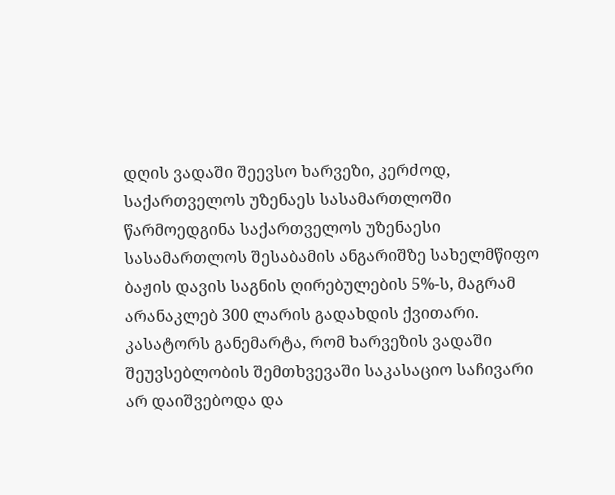დღის ვადაში შეევსო ხარვეზი, კერძოდ, საქართველოს უზენაეს სასამართლოში წარმოედგინა საქართველოს უზენაესი სასამართლოს შესაბამის ანგარიშზე სახელმწიფო ბაჟის დავის საგნის ღირებულების 5%-ს, მაგრამ არანაკლებ 300 ლარის გადახდის ქვითარი. კასატორს განემარტა, რომ ხარვეზის ვადაში შეუვსებლობის შემთხვევაში საკასაციო საჩივარი არ დაიშვებოდა და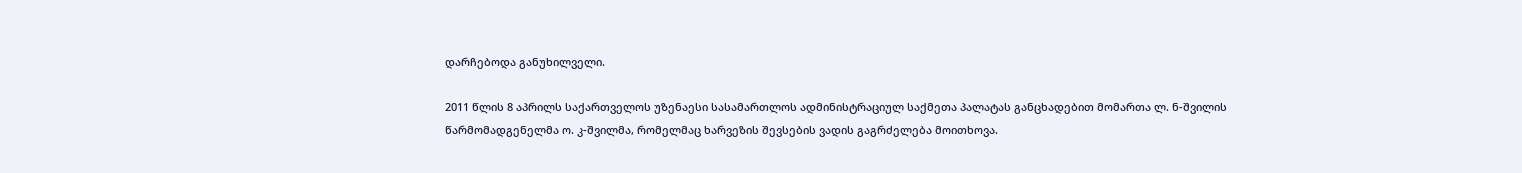დარჩებოდა განუხილველი.

2011 წლის 8 აპრილს საქართველოს უზენაესი სასამართლოს ადმინისტრაციულ საქმეთა პალატას განცხადებით მომართა ლ. ნ-შვილის წარმომადგენელმა ო. კ-შვილმა, რომელმაც ხარვეზის შევსების ვადის გაგრძელება მოითხოვა.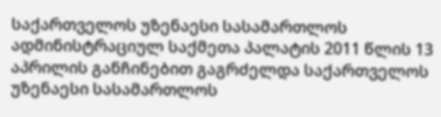საქართველოს უზენაესი სასამართლოს ადმინისტრაციულ საქმეთა პალატის 2011 წლის 13 აპრილის განჩინებით გაგრძელდა საქართველოს უზენაესი სასამართლოს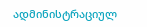ადმინისტრაციულ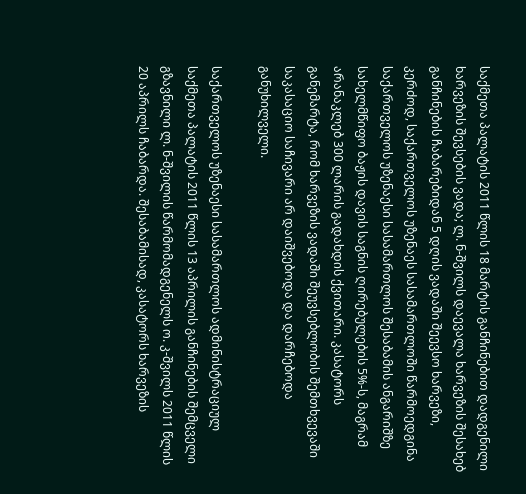საქმეთა პალატის 2011 წლის 18 მარტის განჩინებით დადგენილი ხარვეზის შევსების ვადა; ლ. ნ-შვილს დაევალა ხარვეზის შესახებ განჩინების ჩაბარებიდან 5 დღის ვადაში შეევსო ხარვეზი, კერძოდ, საქართველოს უზენაეს სასამართლოში წარმოედგინა საქართველოს უზენაესი სასამართლოს შესაბამის ანგარიშზე სახელმწიფო ბაჟის დავის საგნის ღირებულების 5%-ს, მაგრამ არანაკლებ 300 ლარის გადახდის ქვითარი. კასატორს განემარტა, რომ ხარვეზის ვადაში შეუვსებლობის შემთხვევაში საკასაციო საჩივარი არ დაიშვებოდა და დარჩებოდა განუხილველი.

საქართველოს უზენაესი სასამართლოს ადმინისტრაციულ საქმეთა პალატის 2011 წლის 13 აპრილის განჩინების შემცველი გზავნილი ლ. ნ-შვილის წარმომადგენელს ო. კ-შვილს 2011 წლის 20 აპრილს ჩაბარდა. შესაბამისად, კასატორს ხარვეზის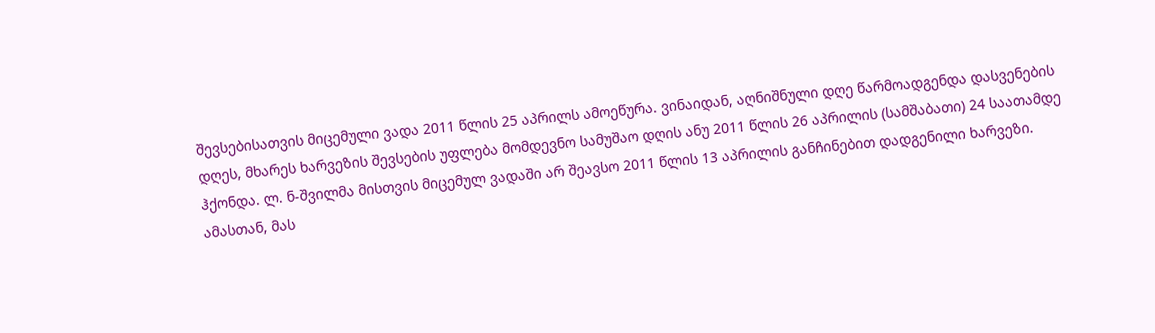შევსებისათვის მიცემული ვადა 2011 წლის 25 აპრილს ამოეწურა. ვინაიდან, აღნიშნული დღე წარმოადგენდა დასვენების დღეს, მხარეს ხარვეზის შევსების უფლება მომდევნო სამუშაო დღის ანუ 2011 წლის 26 აპრილის (სამშაბათი) 24 საათამდე ჰქონდა. ლ. ნ-შვილმა მისთვის მიცემულ ვადაში არ შეავსო 2011 წლის 13 აპრილის განჩინებით დადგენილი ხარვეზი. ამასთან, მას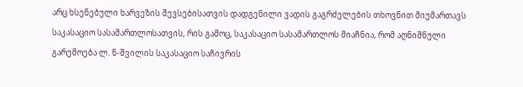არც ხსენებული ხარვეზის შევსებისათვის დადგენილი ვადის გაგრძელების თხოვნით მიუმართავს საკასაციო სასამართლოსათვის, რის გამოც, საკასაციო სასამართლოს მიაჩნია, რომ აღნიშნული გარემოება ლ. ნ-შვილის საკასაციო საჩივრის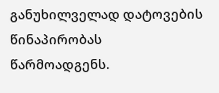განუხილველად დატოვების წინაპირობას წარმოადგენს.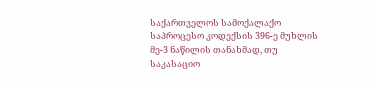საქართველოს სამოქალაქო საპროცესო კოდექსის 396-ე მუხლის მე-3 ნაწილის თანახმად, თუ საკასაციო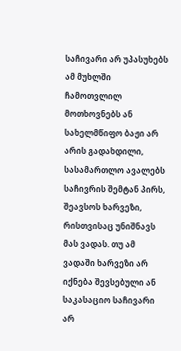საჩივარი არ უპასუხებს ამ მუხლში ჩამოთვლილ მოთხოვნებს ან სახელმწიფო ბაჟი არ არის გადახდილი, სასამართლო ავალებს საჩივრის შემტან პირს, შეავსოს ხარვეზი, რისთვისაც უნიშნავს მას ვადას. თუ ამ ვადაში ხარვეზი არ იქნება შევსებული ან საკასაციო საჩივარი არ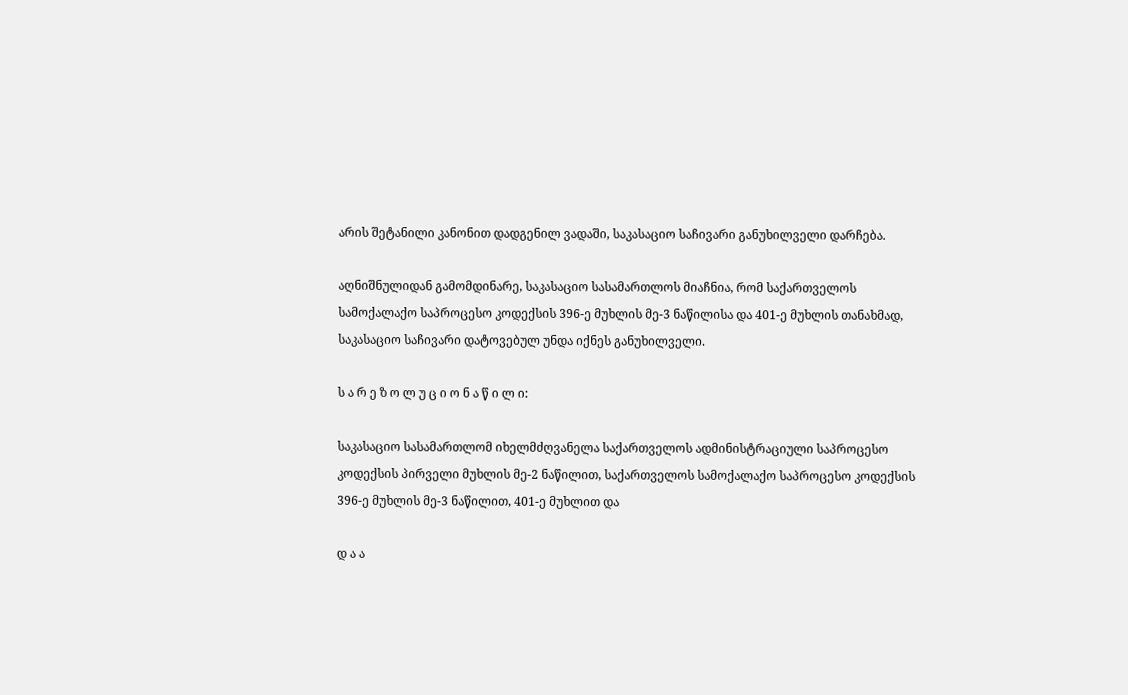არის შეტანილი კანონით დადგენილ ვადაში, საკასაციო საჩივარი განუხილველი დარჩება.

აღნიშნულიდან გამომდინარე, საკასაციო სასამართლოს მიაჩნია, რომ საქართველოს სამოქალაქო საპროცესო კოდექსის 396-ე მუხლის მე-3 ნაწილისა და 401-ე მუხლის თანახმად, საკასაციო საჩივარი დატოვებულ უნდა იქნეს განუხილველი.

ს ა რ ე ზ ო ლ უ ც ი ო ნ ა წ ი ლ ი:

საკასაციო სასამართლომ იხელმძღვანელა საქართველოს ადმინისტრაციული საპროცესო კოდექსის პირველი მუხლის მე-2 ნაწილით, საქართველოს სამოქალაქო საპროცესო კოდექსის 396-ე მუხლის მე-3 ნაწილით, 401-ე მუხლით და

დ ა ა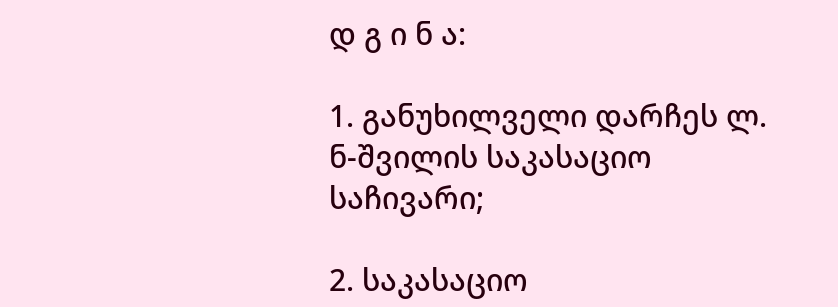დ გ ი ნ ა:

1. განუხილველი დარჩეს ლ. ნ-შვილის საკასაციო საჩივარი;

2. საკასაციო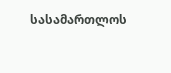სასამართლოს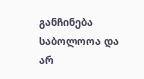განჩინება საბოლოოა და არ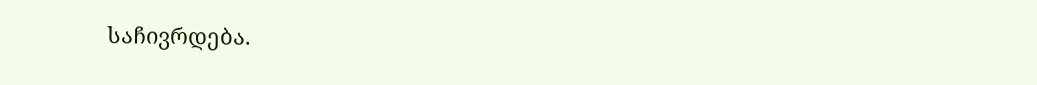საჩივრდება.